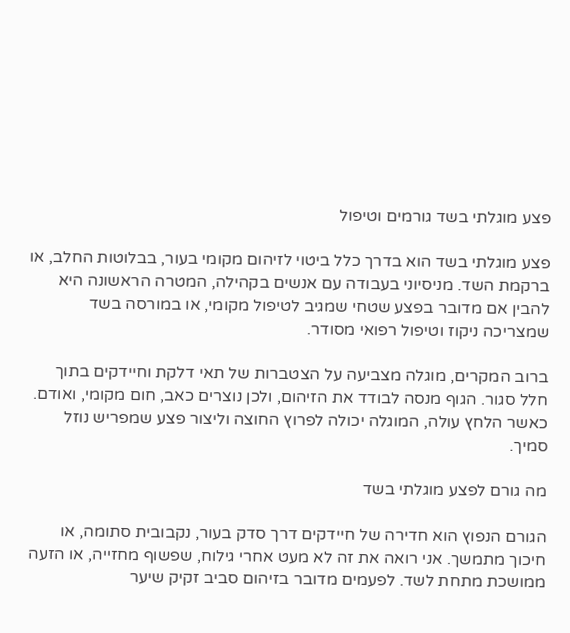פצע מוגלתי בשד גורמים וטיפול

פצע מוגלתי בשד הוא בדרך כלל ביטוי לזיהום מקומי בעור, בבלוטות החלב, או ברקמת השד. מניסיוני בעבודה עם אנשים בקהילה, המטרה הראשונה היא להבין אם מדובר בפצע שטחי שמגיב לטיפול מקומי, או במורסה בשד שמצריכה ניקוז וטיפול רפואי מסודר.

ברוב המקרים, מוגלה מצביעה על הצטברות של תאי דלקת וחיידקים בתוך חלל סגור. הגוף מנסה לבודד את הזיהום, ולכן נוצרים כאב, חום מקומי, ואודם. כאשר הלחץ עולה, המוגלה יכולה לפרוץ החוצה וליצור פצע שמפריש נוזל סמיך.

מה גורם לפצע מוגלתי בשד

הגורם הנפוץ הוא חדירה של חיידקים דרך סדק בעור, נקבובית סתומה, או חיכוך מתמשך. אני רואה את זה לא מעט אחרי גילוח, שפשוף מחזייה, או הזעה ממושכת מתחת לשד. לפעמים מדובר בזיהום סביב זקיק שיער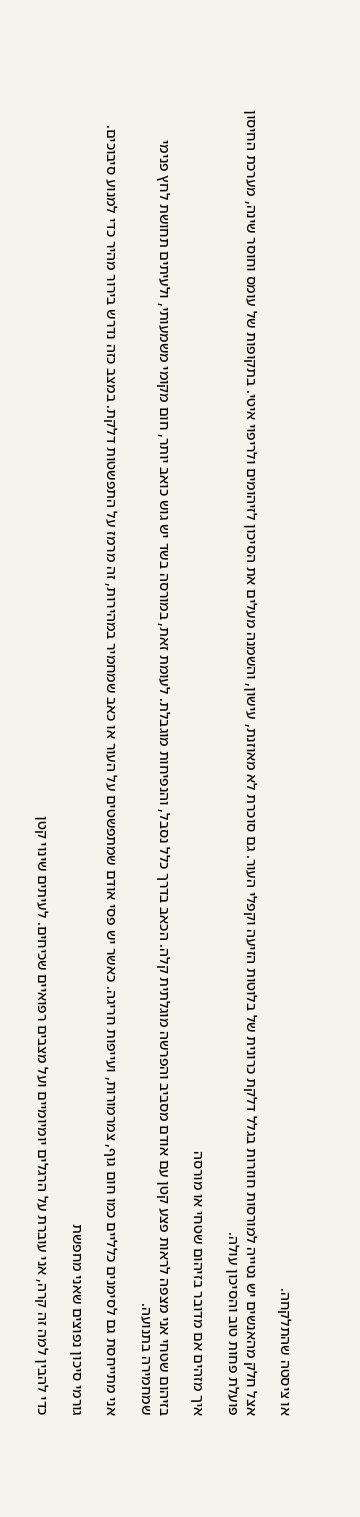או ציסטה שהתלקחה.

אצל חלק מהאנשים יש נטייה למורסות חוזרות בגלל דלקת כרונית של בלוטות הזיעה וקפלי העור. גם סוכרת לא מאוזנת, עישון, והשמנה מעלים את הסיכון לזיהומים ולריפוי איטי. בתקופות של עומס וחוסר שינה, מערכת החיסון פועלת פחות טוב והסיכון עולה.

איך מזהים אם מדובר בזיהום שטחי או מורסה

בזיהום שטחי אני מצפה לראות פצע קטן עם אודם מסביב והפרשה מוגלתית קלה. הכאב בדרך כלל נסבל, והנפיחות מוגבלת. לעומת זאת, במורסה בשד יש גוש כואב יותר, חום מקומי משמעותי, ולעיתים תחושת לחץ פנימי שמחמירה בתנועה.

אני מתייחסת גם לסימנים כלליים כמו חום גוף, צמרמורות, ועייפות חריגה. כאשר יש פסי אודם שמתפשטים על העור או כאב שמחמיר במהירות, זה מרמז על התפשטות דלקת. במצב כזה נדרש בירור מהיר כדי למנוע סיבוכים.

גורמי סיכון נפוצים שאני מחפשת

כדי להבין למה זה קרה, אני עוברת על הרגלים יומיומיים ועל מצבים רפואיים שכיחים. לעיתים שינוי קטן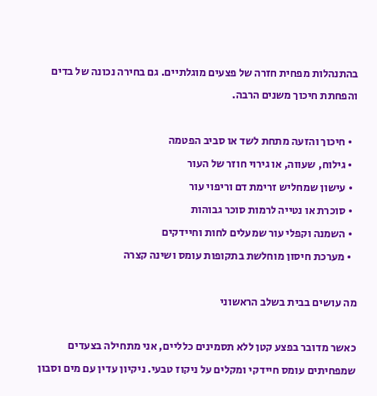בהתנהלות מפחית חזרה של פצעים מוגלתיים. גם בחירה נכונה של בדים והפחתת חיכוך משנים הרבה.

  • חיכוך והזעה מתחת לשד או סביב הפטמה
  • גילוח, שעווה, או גירוי חוזר של העור
  • עישון שמחליש זרימת דם וריפוי עור
  • סוכרת או נטייה לרמות סוכר גבוהות
  • השמנה וקפלי עור שמעלים לחות וחיידקים
  • מערכת חיסון מוחלשת בתקופות עומס ושינה קצרה

מה עושים בבית בשלב הראשוני

כאשר מדובר בפצע קטן ללא תסמינים כלליים, אני מתחילה בצעדים שמפחיתים עומס חיידקי ומקלים על ניקוז טבעי. ניקיון עדין עם מים וסבון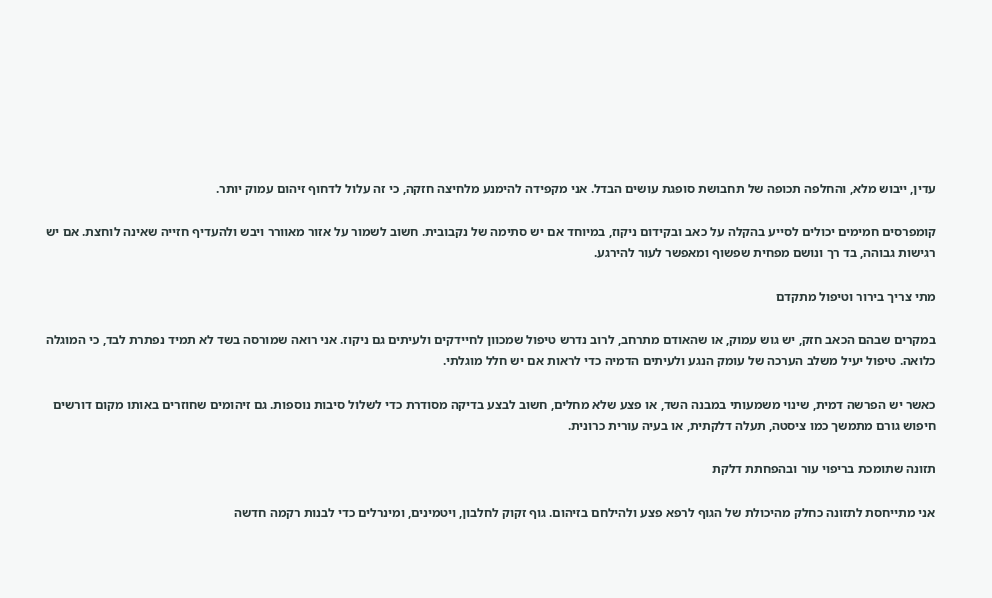עדין, ייבוש מלא, והחלפה תכופה של תחבושת סופגת עושים הבדל. אני מקפידה להימנע מלחיצה חזקה, כי זה עלול לדחוף זיהום עמוק יותר.

קומפרסים חמימים יכולים לסייע בהקלה על כאב ובקידום ניקוז, במיוחד אם יש סתימה של נקבובית. חשוב לשמור על אזור מאוורר ויבש ולהעדיף חזייה שאינה לוחצת. אם יש רגישות גבוהה, בד רך ונושם מפחית שפשוף ומאפשר לעור להירגע.

מתי צריך בירור וטיפול מתקדם

במקרים שבהם הכאב חזק, יש גוש עמוק, או שהאודם מתרחב, לרוב נדרש טיפול שמכוון לחיידקים ולעיתים גם ניקוז. אני רואה שמורסה בשד לא תמיד נפתרת לבד, כי המוגלה כלואה. טיפול יעיל משלב הערכה של עומק הנגע ולעיתים הדמיה כדי לראות אם יש חלל מוגלתי.

כאשר יש הפרשה דמית, שינוי משמעותי במבנה השד, או פצע שלא מחלים, חשוב לבצע בדיקה מסודרת כדי לשלול סיבות נוספות. גם זיהומים שחוזרים באותו מקום דורשים חיפוש גורם מתמשך כמו ציסטה, תעלה דלקתית, או בעיה עורית כרונית.

תזונה שתומכת בריפוי עור ובהפחתת דלקת

אני מתייחסת לתזונה כחלק מהיכולת של הגוף לרפא פצע ולהילחם בזיהום. גוף זקוק לחלבון, ויטמינים, ומינרלים כדי לבנות רקמה חדשה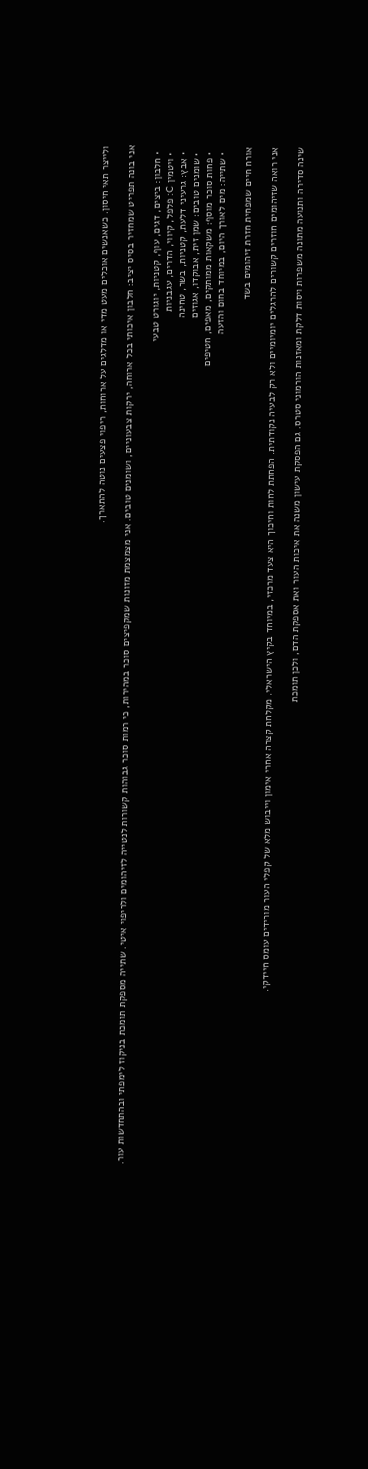ולייצר תאי חיסון. כשאנשים אוכלים מעט מדי או מדלגים על ארוחות, ריפוי פצעים נוטה להתארך.

אני בונה תפריט שמחזיר בסיס יציב: חלבון איכותי בכל ארוחה, ירקות צבעוניים, ושומנים טובים. אני מצמצמת מזונות שמקפיצים סוכר במהירות, כי רמות סוכר גבוהות קשורות לנטייה לזיהומים ולריפוי איטי. שתייה מספקת תומכת בניקוז לימפתי ובהתחדשות עור.

  • חלבון: ביצים, דגים, עוף, קטניות, יוגורט טבעי
  • ויטמין C: פלפל, קיווי, הדרים, עגבניות
  • אבץ: גרעיני דלעת, קטניות, בשר, טחינה
  • שומנים טובים: שמן זית, אבוקדו, אגוזים
  • פחות סוכר מוסף: משקאות ממותקים, מאפים, חטיפים
  • שתייה: מים לאורך היום, במיוחד בחום והזעה

אורח חיים שמפחית חזרת זיהומים בשד

אני רואה שזיהומים חוזרים קשורים להרגלים יומיומיים ולא רק לבעיה נקודתית. הפחתת לחות וחיכוך היא צעד מרכזי, במיוחד בקיץ הישראלי. מקלחת קצרה אחרי אימון וייבוש מלא של קפלי העור מורידים עומס חיידקי.

שינה סדירה ותנועה מתונה משפרות ויסות דלקת ומאזנות הורמוני סטרס. גם הפסקת עישון משנה את איכות העור ואת אספקת הדם, ולכן תומכת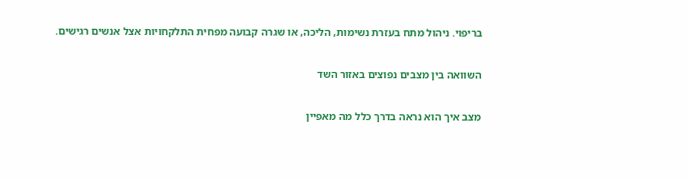בריפוי. ניהול מתח בעזרת נשימות, הליכה, או שגרה קבועה מפחית התלקחויות אצל אנשים רגישים.

השוואה בין מצבים נפוצים באזור השד

מצב איך הוא נראה בדרך כלל מה מאפיין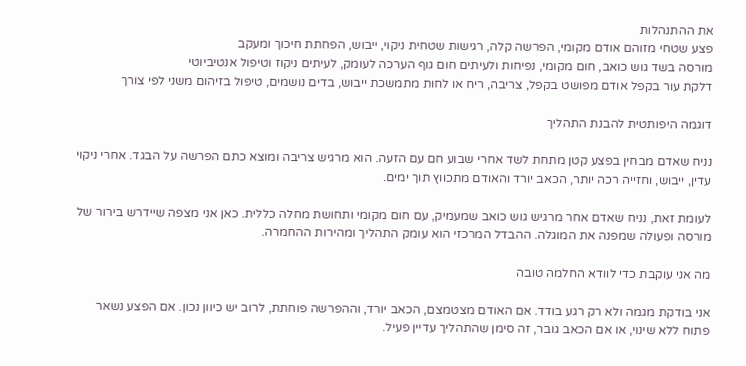את ההתנהלות
פצע שטחי מזוהם אודם מקומי, הפרשה קלה, רגישות שטחית ניקוי, ייבוש, הפחתת חיכוך ומעקב
מורסה בשד גוש כואב, חום מקומי, נפיחות ולעיתים חום גוף הערכה לעומק, לעיתים ניקוז וטיפול אנטיביוטי
דלקת עור בקפל אודם מפושט בקפל, צריבה, ריח או לחות מתמשכת ייבוש, בדים נושמים, טיפול בזיהום משני לפי צורך

דוגמה היפותטית להבנת התהליך

נניח שאדם מבחין בפצע קטן מתחת לשד אחרי שבוע חם עם הזעה. הוא מרגיש צריבה ומוצא כתם הפרשה על הבגד. אחרי ניקוי עדין, ייבוש, וחזייה רכה יותר, הכאב יורד והאודם מתכווץ תוך ימים.

לעומת זאת, נניח שאדם אחר מרגיש גוש כואב שמעמיק, עם חום מקומי ותחושת מחלה כללית. כאן אני מצפה שיידרש בירור של מורסה ופעולה שמפנה את המוגלה. ההבדל המרכזי הוא עומק התהליך ומהירות ההחמרה.

מה אני עוקבת כדי לוודא החלמה טובה

אני בודקת מגמה ולא רק רגע בודד. אם האודם מצטמצם, הכאב יורד, וההפרשה פוחתת, לרוב יש כיוון נכון. אם הפצע נשאר פתוח ללא שינוי, או אם הכאב גובר, זה סימן שהתהליך עדיין פעיל.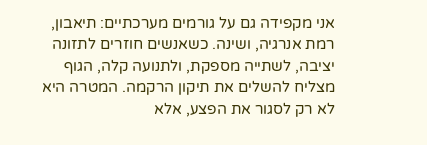אני מקפידה גם על גורמים מערכתיים: תיאבון, רמת אנרגיה, ושינה. כשאנשים חוזרים לתזונה יציבה, לשתייה מספקת, ולתנועה קלה, הגוף מצליח להשלים את תיקון הרקמה. המטרה היא לא רק לסגור את הפצע, אלא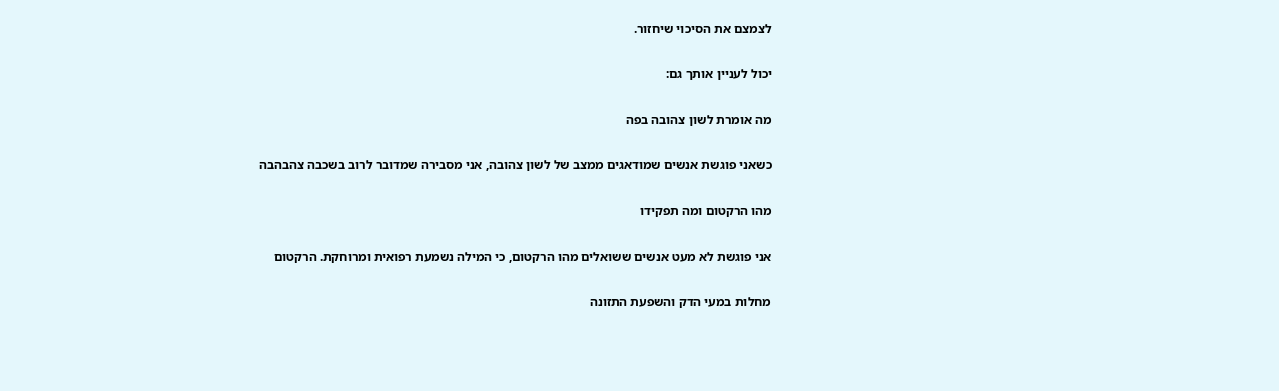לצמצם את הסיכוי שיחזור.

יכול לעניין אותך גם:

מה אומרת לשון צהובה בפה

כשאני פוגשת אנשים שמודאגים ממצב של לשון צהובה, אני מסבירה שמדובר לרוב בשכבה צהבהבה

מהו הרקטום ומה תפקידו

אני פוגשת לא מעט אנשים ששואלים מהו הרקטום, כי המילה נשמעת רפואית ומרוחקת. הרקטום

מחלות במעי הדק והשפעת התזונה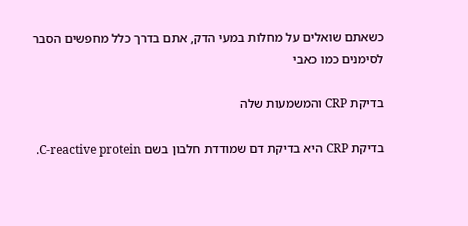כשאתם שואלים על מחלות במעי הדק, אתם בדרך כלל מחפשים הסבר לסימנים כמו כאבי

בדיקת CRP והמשמעות שלה

בדיקת CRP היא בדיקת דם שמודדת חלבון בשם C-reactive protein.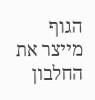הגוף מייצר את החלבון